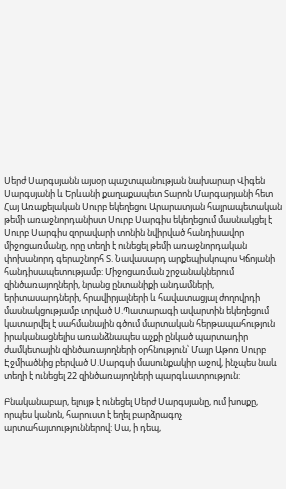Սերժ Սարգսյանն այսօր պաշտպանության նախարար Վիգեն Սարգսյանի և Երևանի քաղաքապետ Տարոն Մարգարյանի հետ Հայ Առաքելական Սուրբ եկեղեցու Արարատյան հայրապետական թեմի առաջնորդանիստ Սուրբ Սարգիս եկեղեցում մասնակցել է Սուրբ Սարգիս զորավարի տոնին նվիրված հանդիսավոր միջոցառմանը, որը տեղի է ունեցել թեմի առաջնորդական փոխանորդ գերաշնորհ Տ. Նավասարդ արքեպիսկոպոս Կճոյանի հանդիսապետությամբ: Միջոցառման շրջանակներում զինծառայողների, նրանց ընտանիքի անդամների, երիտասարդների, հրավիրյալների և հավատացյալ ժողովրդի մասնակցությամբ տրված Ս.Պատարագի ավարտին եկեղեցում կատարվել է սահմանային գծում մարտական հերթապահություն իրականացնելիս առանձնապես աչքի ընկած պարտադիր ժամկետային զինծառայողների օրհնություն՝ Մայր Աթոռ Սուրբ Էջմիածնից բերված Ս.Սարգսի մասունքակիր աջով, ինչպես նաև տեղի է ունեցել 22 զինծառայողների պարգևատրություն:

Բնականաբար, ելույթ է ունեցել Սերժ Սարգսյանը, ում խոսքը, որպես կանոն, հարուստ է եղել բարձրագոչ արտահայտություններով: Սա, ի դեպ,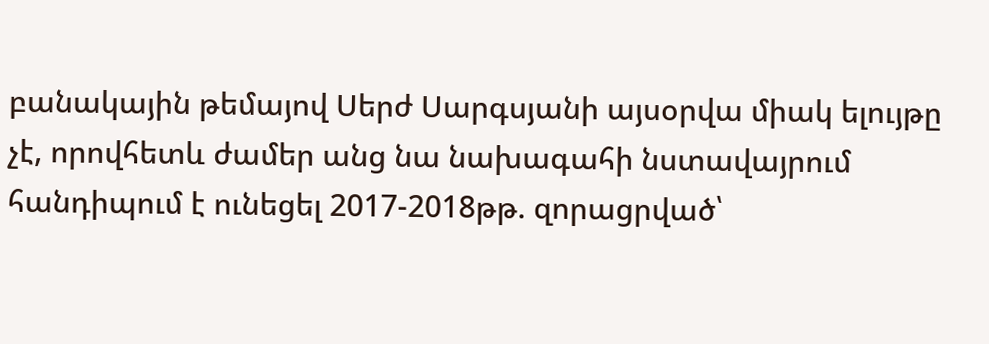բանակային թեմայով Սերժ Սարգսյանի այսօրվա միակ ելույթը չէ, որովհետև ժամեր անց նա նախագահի նստավայրում հանդիպում է ունեցել 2017-2018թթ. զորացրված՝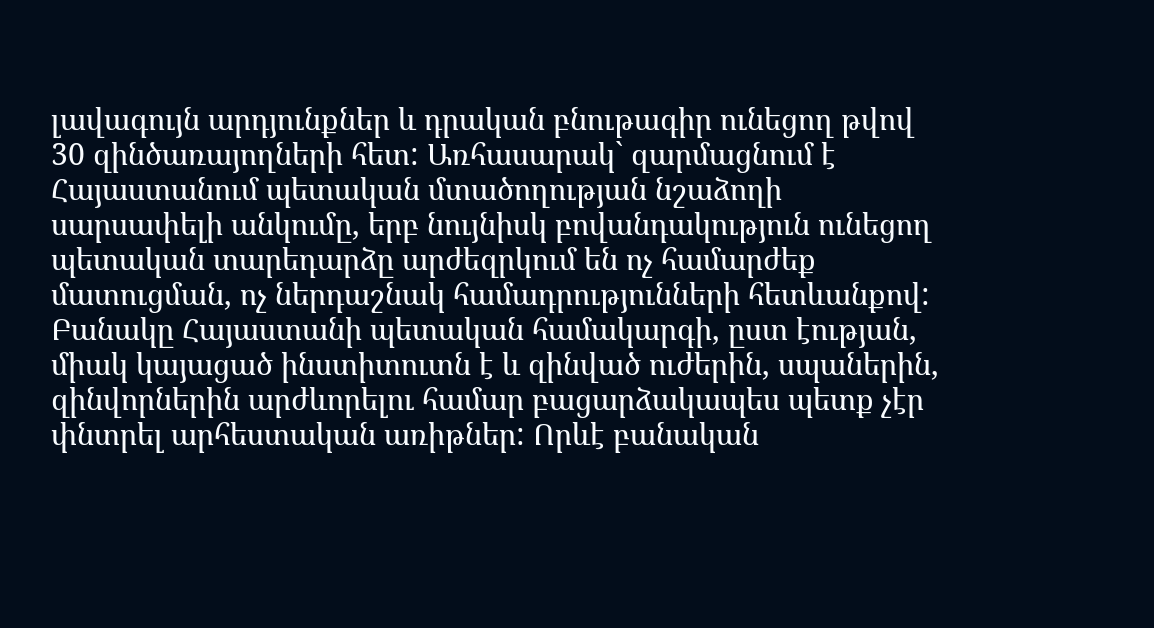լավագույն արդյունքներ և դրական բնութագիր ունեցող թվով 30 զինծառայողների հետ: Առհասարակ` զարմացնում է Հայաստանում պետական մտածողության նշաձողի սարսափելի անկումը, երբ նույնիսկ բովանդակություն ունեցող պետական տարեդարձը արժեզրկում են ոչ համարժեք մատուցման, ոչ ներդաշնակ համադրությունների հետևանքով:
Բանակը Հայաստանի պետական համակարգի, ըստ էության, միակ կայացած ինստիտուտն է և զինված ուժերին, սպաներին, զինվորներին արժևորելու համար բացարձակապես պետք չէր փնտրել արհեստական առիթներ: Որևէ բանական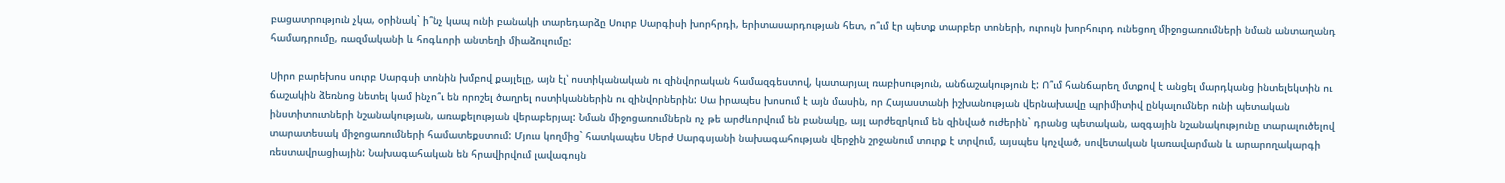բացատրություն չկա, օրինակ` ի՞նչ կապ ունի բանակի տարեդարձը Սուրբ Սարգիսի խորհրդի, երիտասարդության հետ, ո՞ւմ էր պետք տարբեր տոների, ուրույն խորհուրդ ունեցող միջոցառումների նման անտաղանդ համադրումը, ռազմականի և հոգևորի անտեղի միաձուլումը:

Սիրո բարեխոս սուրբ Սարգսի տոնին խմբով քայլելը, այն էլ՝ ոստիկանական ու զինվորական համազգեստով, կատարյալ ռաբիսություն, անճաշակություն է: Ո՞ւմ հանճարեղ մտքով է անցել մարդկանց ինտելեկտին ու ճաշակին ձեռնոց նետել կամ ինչո՞ւ են որոշել ծաղրել ոստիկաններին ու զինվորներին: Սա իրապես խոսում է այն մասին, որ Հայաստանի իշխանության վերնախավը պրիմիտիվ ընկալումներ ունի պետական ինստիտուտների նշանակության, առաքելության վերաբերյալ: Նման միջոցառումներն ոչ թե արժևորվում են բանակը, այլ արժեզրկում են զինված ուժերին` դրանց պետական, ազգային նշանակությունը տարալուծելով տարատեսակ միջոցառումների համատեքստում: Մյուս կողմից` հատկապես Սերժ Սարգսյանի նախագահության վերջին շրջանում տուրք է տրվում, այսպես կոչված, սովետական կառավարման և արարողակարգի ռեստավրացիային: Նախագահական են հրավիրվում լավագույն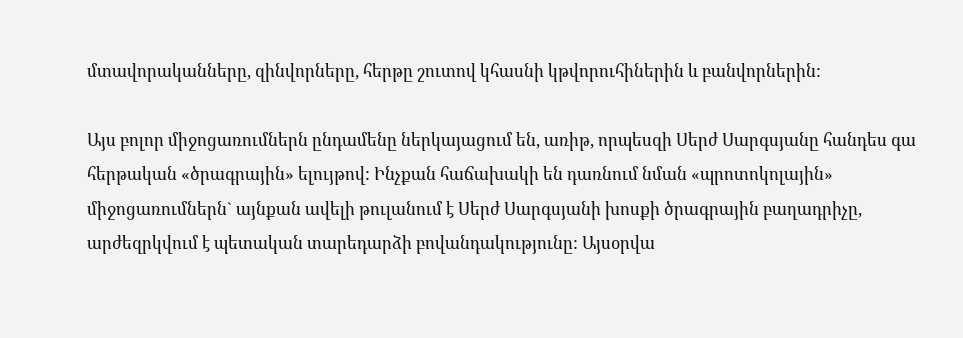մտավորականները, զինվորները, հերթը շուտով կհասնի կթվորուհիներին և բանվորներին:

Այս բոլոր միջոցառումներն ընդամենը ներկայացում են, առիթ, որպեսզի Սերժ Սարգսյանը հանդես գա հերթական «ծրագրային» ելույթով: Ինչքան հաճախակի են դառնում նման «պրոտոկոլային» միջոցառումներն` այնքան ավելի թուլանում է Սերժ Սարգսյանի խոսքի ծրագրային բաղադրիչը, արժեզրկվում է պետական տարեդարձի բովանդակությունը: Այսօրվա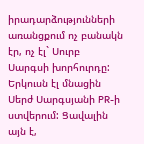իրադարձությունների առանցքում ոչ բանակն էր, ոչ էլ` Սուրբ Սարգսի խորհուրդը: Երկուսն էլ մնացին Սերժ Սարգսյանի PR-ի ստվերում: Ցավալին այն է,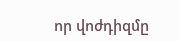որ վոժդիզմը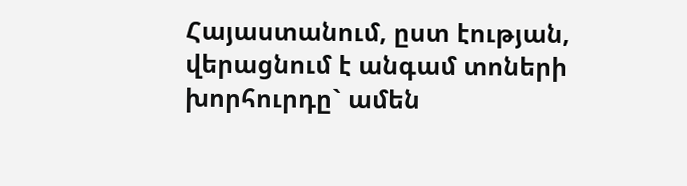Հայաստանում, ըստ էության, վերացնում է անգամ տոների խորհուրդը` ամեն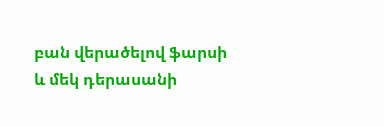բան վերածելով ֆարսի և մեկ դերասանի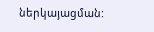ներկայացման: